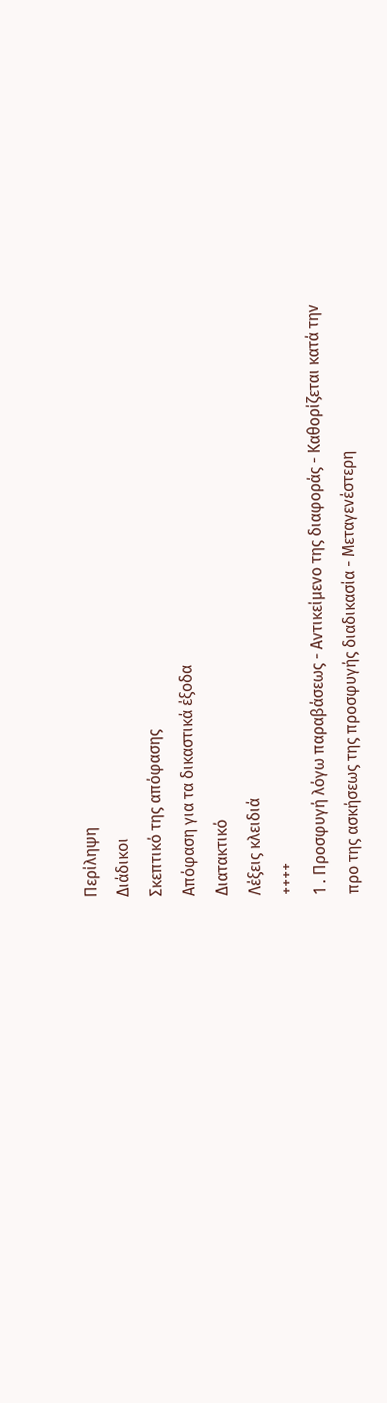Περίληψη
Διάδικοι
Σκεπτικό της απόφασης
Απόφαση για τα δικαστικά έξοδα
Διατακτικό
Λέξεις κλειδιά
++++
1 . Προσφυγή λόγω παραβάσεως - Αντικείμενο της διαφοράς - Καθορίζεται κατά την προ της ασκήσεως της προσφυγής διαδικασία - Μεταγενέστερη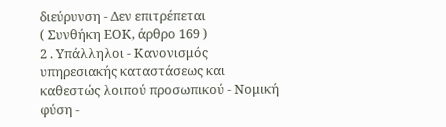διεύρυνση - Δεν επιτρέπεται
( Συνθήκη ΕΟΚ, άρθρο 169 )
2 . Υπάλληλοι - Κανονισμός υπηρεσιακής καταστάσεως και καθεστώς λοιπού προσωπικού - Νομική φύση -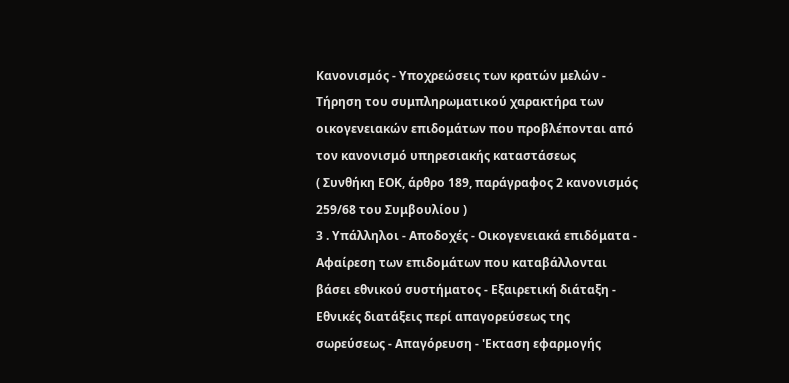Κανονισμός - Υποχρεώσεις των κρατών μελών - Τήρηση του συμπληρωματικού χαρακτήρα των οικογενειακών επιδομάτων που προβλέπονται από τον κανονισμό υπηρεσιακής καταστάσεως
( Συνθήκη ΕΟΚ, άρθρο 189, παράγραφος 2 κανονισμός 259/68 του Συμβουλίου )
3 . Υπάλληλοι - Αποδοχές - Οικογενειακά επιδόματα - Αφαίρεση των επιδομάτων που καταβάλλονται βάσει εθνικού συστήματος - Εξαιρετική διάταξη - Εθνικές διατάξεις περί απαγορεύσεως της σωρεύσεως - Απαγόρευση - 'Εκταση εφαρμογής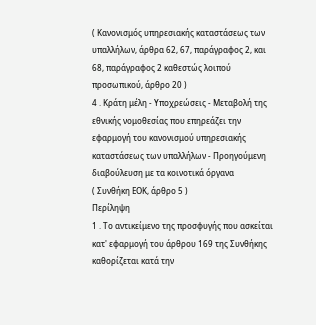( Κανονισμός υπηρεσιακής καταστάσεως των υπαλλήλων, άρθρα 62, 67, παράγραφος 2, και 68, παράγραφος 2 καθεστώς λοιπού προσωπικού, άρθρο 20 )
4 . Κράτη μέλη - Υποχρεώσεις - Μεταβολή της εθνικής νομοθεσίας που επηρεάζει την εφαρμογή του κανονισμού υπηρεσιακής καταστάσεως των υπαλλήλων - Προηγούμενη διαβούλευση με τα κοινοτικά όργανα
( Συνθήκη ΕΟΚ, άρθρο 5 )
Περίληψη
1 . Το αντικείμενο της προσφυγής που ασκείται κατ' εφαρμογή του άρθρου 169 της Συνθήκης καθορίζεται κατά την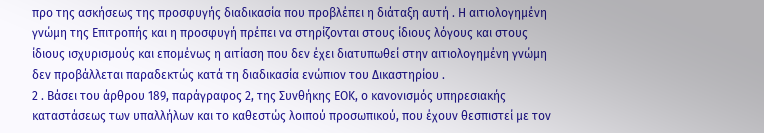προ της ασκήσεως της προσφυγής διαδικασία που προβλέπει η διάταξη αυτή . Η αιτιολογημένη γνώμη της Επιτροπής και η προσφυγή πρέπει να στηρίζονται στους ίδιους λόγους και στους ίδιους ισχυρισμούς και επομένως η αιτίαση που δεν έχει διατυπωθεί στην αιτιολογημένη γνώμη δεν προβάλλεται παραδεκτώς κατά τη διαδικασία ενώπιον του Δικαστηρίου .
2 . Βάσει του άρθρου 189, παράγραφος 2, της Συνθήκης ΕΟΚ, ο κανονισμός υπηρεσιακής καταστάσεως των υπαλλήλων και το καθεστώς λοιπού προσωπικού, που έχουν θεσπιστεί με τον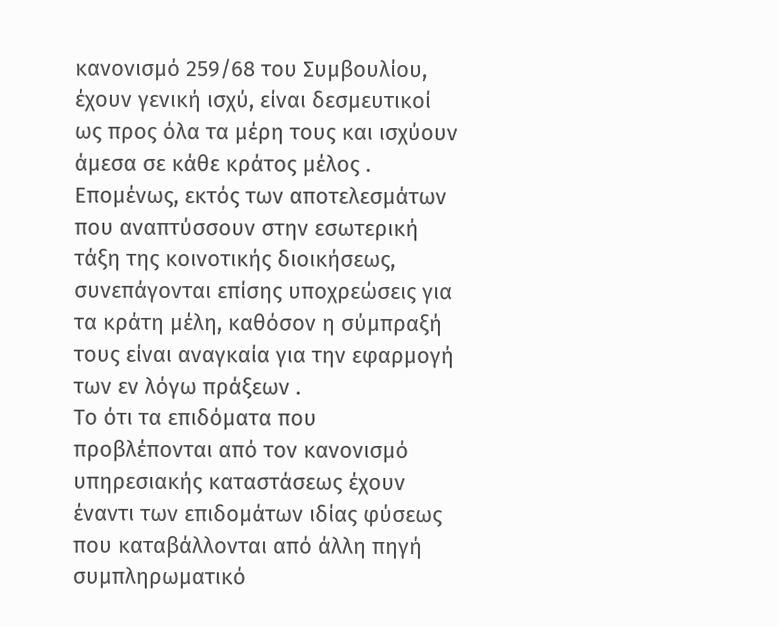κανονισμό 259/68 του Συμβουλίου, έχουν γενική ισχύ, είναι δεσμευτικοί ως προς όλα τα μέρη τους και ισχύουν άμεσα σε κάθε κράτος μέλος . Επομένως, εκτός των αποτελεσμάτων που αναπτύσσουν στην εσωτερική τάξη της κοινοτικής διοικήσεως, συνεπάγονται επίσης υποχρεώσεις για τα κράτη μέλη, καθόσον η σύμπραξή τους είναι αναγκαία για την εφαρμογή των εν λόγω πράξεων .
Το ότι τα επιδόματα που προβλέπονται από τον κανονισμό υπηρεσιακής καταστάσεως έχουν έναντι των επιδομάτων ιδίας φύσεως που καταβάλλονται από άλλη πηγή συμπληρωματικό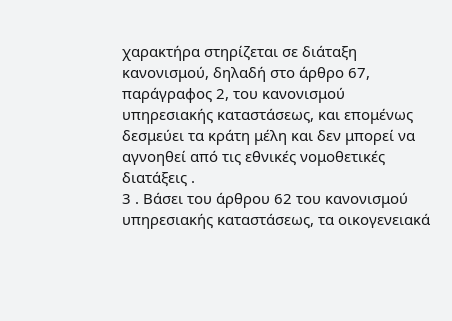χαρακτήρα στηρίζεται σε διάταξη κανονισμού, δηλαδή στο άρθρο 67, παράγραφος 2, του κανονισμού υπηρεσιακής καταστάσεως, και επομένως δεσμεύει τα κράτη μέλη και δεν μπορεί να αγνοηθεί από τις εθνικές νομοθετικές διατάξεις .
3 . Βάσει του άρθρου 62 του κανονισμού υπηρεσιακής καταστάσεως, τα οικογενειακά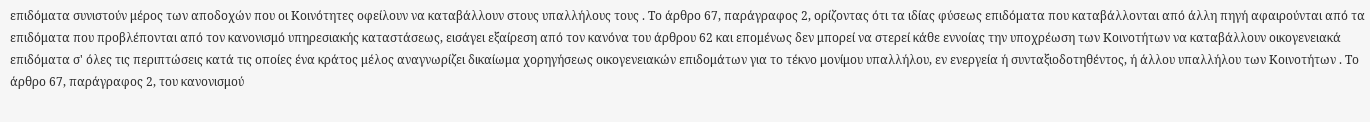επιδόματα συνιστούν μέρος των αποδοχών που οι Κοινότητες οφείλουν να καταβάλλουν στους υπαλλήλους τους . Το άρθρο 67, παράγραφος 2, ορίζοντας ότι τα ιδίας φύσεως επιδόματα που καταβάλλονται από άλλη πηγή αφαιρούνται από τα επιδόματα που προβλέπονται από τον κανονισμό υπηρεσιακής καταστάσεως, εισάγει εξαίρεση από τον κανόνα του άρθρου 62 και επομένως δεν μπορεί να στερεί κάθε εννοίας την υποχρέωση των Κοινοτήτων να καταβάλλουν οικογενειακά επιδόματα σ' όλες τις περιπτώσεις κατά τις οποίες ένα κράτος μέλος αναγνωρίζει δικαίωμα χορηγήσεως οικογενειακών επιδομάτων για το τέκνο μονίμου υπαλλήλου, εν ενεργεία ή συνταξιοδοτηθέντος, ή άλλου υπαλλήλου των Κοινοτήτων . Το άρθρο 67, παράγραφος 2, του κανονισμού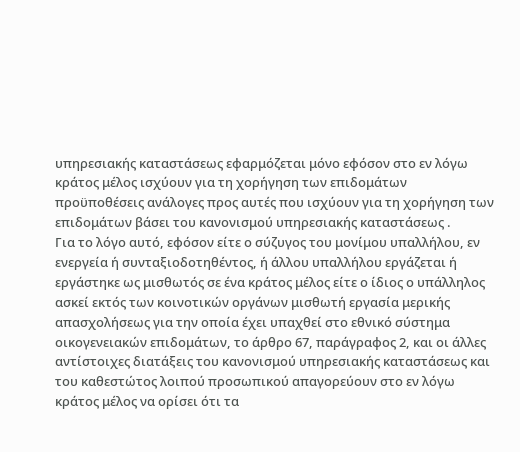υπηρεσιακής καταστάσεως εφαρμόζεται μόνο εφόσον στο εν λόγω κράτος μέλος ισχύουν για τη χορήγηση των επιδομάτων προϋποθέσεις ανάλογες προς αυτές που ισχύουν για τη χορήγηση των επιδομάτων βάσει του κανονισμού υπηρεσιακής καταστάσεως .
Για το λόγο αυτό, εφόσον είτε ο σύζυγος του μονίμου υπαλλήλου, εν ενεργεία ή συνταξιοδοτηθέντος, ή άλλου υπαλλήλου εργάζεται ή εργάστηκε ως μισθωτός σε ένα κράτος μέλος είτε ο ίδιος ο υπάλληλος ασκεί εκτός των κοινοτικών οργάνων μισθωτή εργασία μερικής απασχολήσεως για την οποία έχει υπαχθεί στο εθνικό σύστημα οικογενειακών επιδομάτων, το άρθρο 67, παράγραφος 2, και οι άλλες αντίστοιχες διατάξεις του κανονισμού υπηρεσιακής καταστάσεως και του καθεστώτος λοιπού προσωπικού απαγορεύουν στο εν λόγω κράτος μέλος να ορίσει ότι τα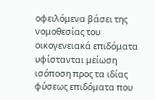οφειλόμενα βάσει της νομοθεσίας του οικογενειακά επιδόματα υφίστανται μείωση ισόποση προς τα ιδίας φύσεως επιδόματα που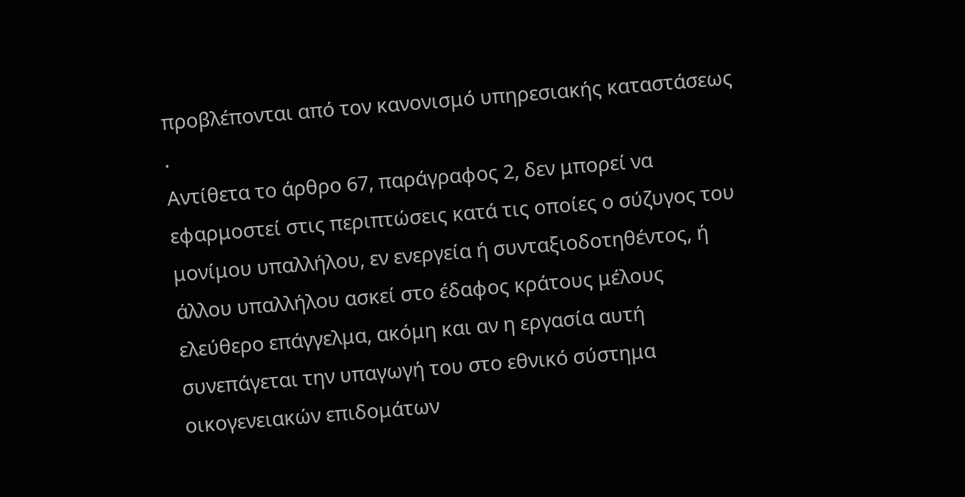προβλέπονται από τον κανονισμό υπηρεσιακής καταστάσεως .
Αντίθετα το άρθρο 67, παράγραφος 2, δεν μπορεί να εφαρμοστεί στις περιπτώσεις κατά τις οποίες ο σύζυγος του μονίμου υπαλλήλου, εν ενεργεία ή συνταξιοδοτηθέντος, ή άλλου υπαλλήλου ασκεί στο έδαφος κράτους μέλους ελεύθερο επάγγελμα, ακόμη και αν η εργασία αυτή συνεπάγεται την υπαγωγή του στο εθνικό σύστημα οικογενειακών επιδομάτων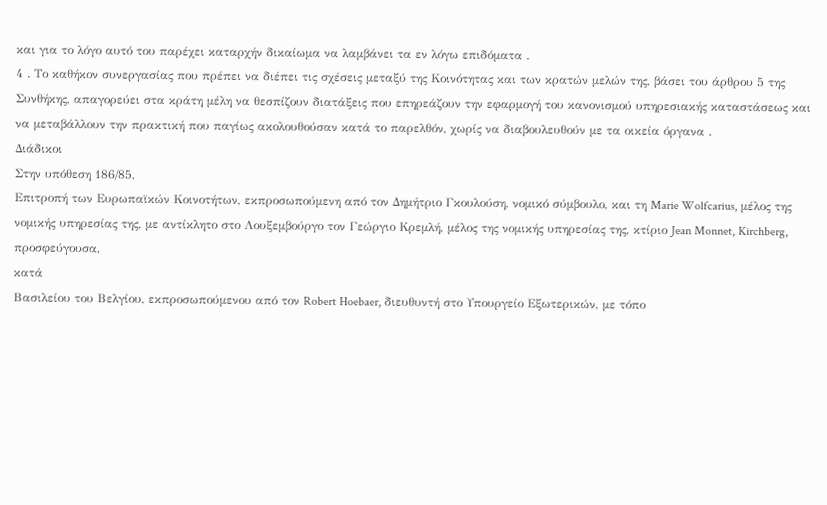και για το λόγο αυτό του παρέχει καταρχήν δικαίωμα να λαμβάνει τα εν λόγω επιδόματα .
4 . Το καθήκον συνεργασίας που πρέπει να διέπει τις σχέσεις μεταξύ της Κοινότητας και των κρατών μελών της, βάσει του άρθρου 5 της Συνθήκης, απαγορεύει στα κράτη μέλη να θεσπίζουν διατάξεις που επηρεάζουν την εφαρμογή του κανονισμού υπηρεσιακής καταστάσεως και να μεταβάλλουν την πρακτική που παγίως ακολουθούσαν κατά το παρελθόν, χωρίς να διαβουλευθούν με τα οικεία όργανα .
Διάδικοι
Στην υπόθεση 186/85,
Επιτροπή των Ευρωπαϊκών Κοινοτήτων, εκπροσωπούμενη από τον Δημήτριο Γκουλούση, νομικό σύμβουλο, και τη Marie Wolfcarius, μέλος της νομικής υπηρεσίας της, με αντίκλητο στο Λουξεμβούργο τον Γεώργιο Κρεμλή, μέλος της νομικής υπηρεσίας της, κτίριο Jean Monnet, Kirchberg,
προσφεύγουσα,
κατά
Βασιλείου του Βελγίου, εκπροσωπούμενου από τον Robert Hoebaer, διευθυντή στο Υπουργείο Εξωτερικών, με τόπο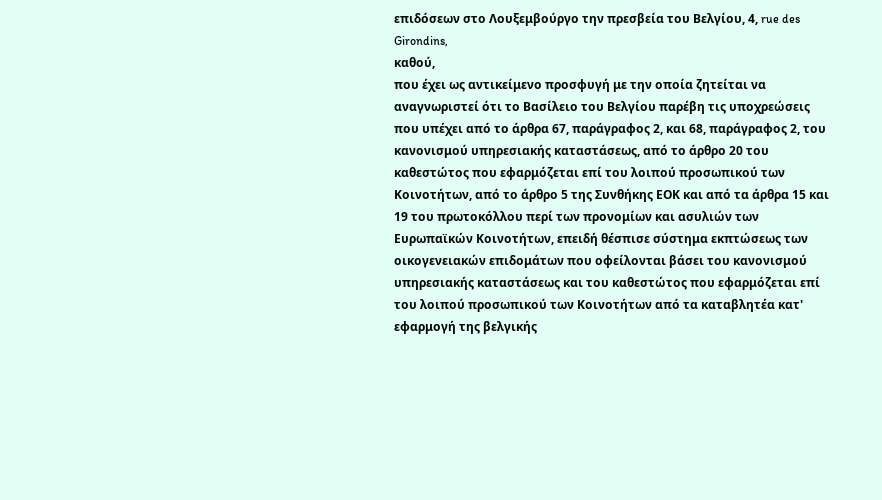επιδόσεων στο Λουξεμβούργο την πρεσβεία του Βελγίου, 4, rue des Girondins,
καθού,
που έχει ως αντικείμενο προσφυγή με την οποία ζητείται να αναγνωριστεί ότι το Βασίλειο του Βελγίου παρέβη τις υποχρεώσεις που υπέχει από το άρθρα 67, παράγραφος 2, και 68, παράγραφος 2, του κανονισμού υπηρεσιακής καταστάσεως, από το άρθρο 20 του καθεστώτος που εφαρμόζεται επί του λοιπού προσωπικού των Κοινοτήτων, από το άρθρο 5 της Συνθήκης ΕΟΚ και από τα άρθρα 15 και 19 του πρωτοκόλλου περί των προνομίων και ασυλιών των Ευρωπαϊκών Κοινοτήτων, επειδή θέσπισε σύστημα εκπτώσεως των οικογενειακών επιδομάτων που οφείλονται βάσει του κανονισμού υπηρεσιακής καταστάσεως και του καθεστώτος που εφαρμόζεται επί του λοιπού προσωπικού των Κοινοτήτων από τα καταβλητέα κατ' εφαρμογή της βελγικής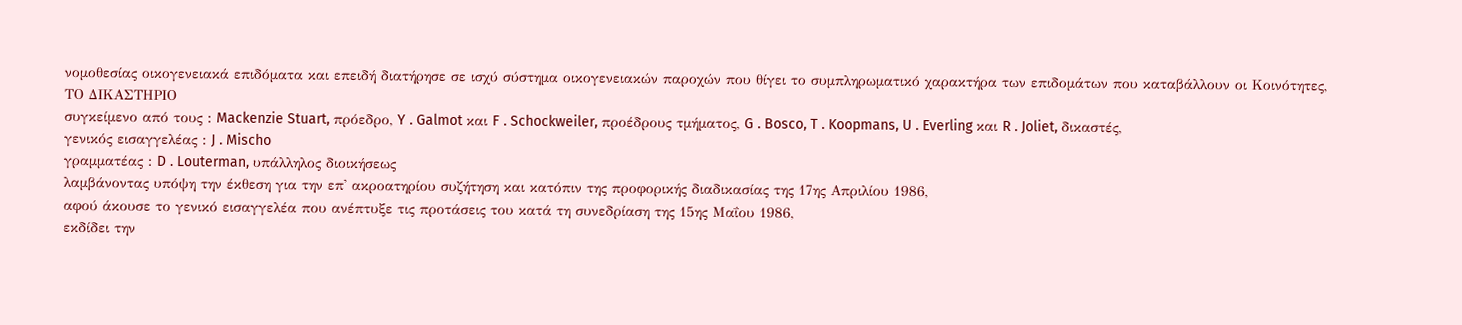νομοθεσίας οικογενειακά επιδόματα και επειδή διατήρησε σε ισχύ σύστημα οικογενειακών παροχών που θίγει το συμπληρωματικό χαρακτήρα των επιδομάτων που καταβάλλουν οι Κοινότητες,
ΤΟ ΔΙΚΑΣΤΗΡΙΟ
συγκείμενο από τους : Mackenzie Stuart, πρόεδρο, Y . Galmot και F . Schockweiler, προέδρους τμήματος, G . Bosco, T . Koopmans, U . Everling και R . Joliet, δικαστές,
γενικός εισαγγελέας : J . Mischo
γραμματέας : D . Louterman, υπάλληλος διοικήσεως
λαμβάνοντας υπόψη την έκθεση για την επ' ακροατηρίου συζήτηση και κατόπιν της προφορικής διαδικασίας της 17ης Απριλίου 1986,
αφού άκουσε το γενικό εισαγγελέα που ανέπτυξε τις προτάσεις του κατά τη συνεδρίαση της 15ης Μαΐου 1986,
εκδίδει την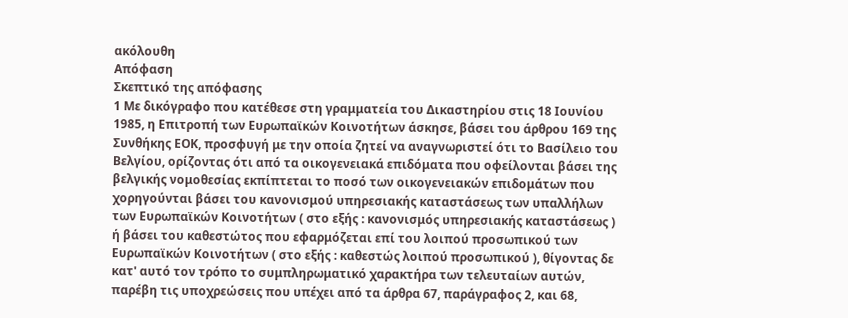ακόλουθη
Απόφαση
Σκεπτικό της απόφασης
1 Με δικόγραφο που κατέθεσε στη γραμματεία του Δικαστηρίου στις 18 Ιουνίου 1985, η Επιτροπή των Ευρωπαϊκών Κοινοτήτων άσκησε, βάσει του άρθρου 169 της Συνθήκης ΕΟΚ, προσφυγή με την οποία ζητεί να αναγνωριστεί ότι το Βασίλειο του Βελγίου, ορίζοντας ότι από τα οικογενειακά επιδόματα που οφείλονται βάσει της βελγικής νομοθεσίας εκπίπτεται το ποσό των οικογενειακών επιδομάτων που χορηγούνται βάσει του κανονισμού υπηρεσιακής καταστάσεως των υπαλλήλων των Ευρωπαϊκών Κοινοτήτων ( στο εξής : κανονισμός υπηρεσιακής καταστάσεως ) ή βάσει του καθεστώτος που εφαρμόζεται επί του λοιπού προσωπικού των Ευρωπαϊκών Κοινοτήτων ( στο εξής : καθεστώς λοιπού προσωπικού ), θίγοντας δε κατ' αυτό τον τρόπο το συμπληρωματικό χαρακτήρα των τελευταίων αυτών, παρέβη τις υποχρεώσεις που υπέχει από τα άρθρα 67, παράγραφος 2, και 68,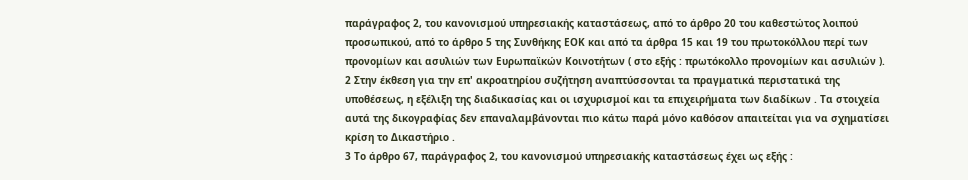παράγραφος 2, του κανονισμού υπηρεσιακής καταστάσεως, από το άρθρο 20 του καθεστώτος λοιπού προσωπικού, από το άρθρο 5 της Συνθήκης ΕΟΚ και από τα άρθρα 15 και 19 του πρωτοκόλλου περί των προνομίων και ασυλιών των Ευρωπαϊκών Κοινοτήτων ( στο εξής : πρωτόκολλο προνομίων και ασυλιών ).
2 Στην έκθεση για την επ' ακροατηρίου συζήτηση αναπτύσσονται τα πραγματικά περιστατικά της υποθέσεως, η εξέλιξη της διαδικασίας και οι ισχυρισμοί και τα επιχειρήματα των διαδίκων . Τα στοιχεία αυτά της δικογραφίας δεν επαναλαμβάνονται πιο κάτω παρά μόνο καθόσον απαιτείται για να σχηματίσει κρίση το Δικαστήριο .
3 Το άρθρο 67, παράγραφος 2, του κανονισμού υπηρεσιακής καταστάσεως έχει ως εξής :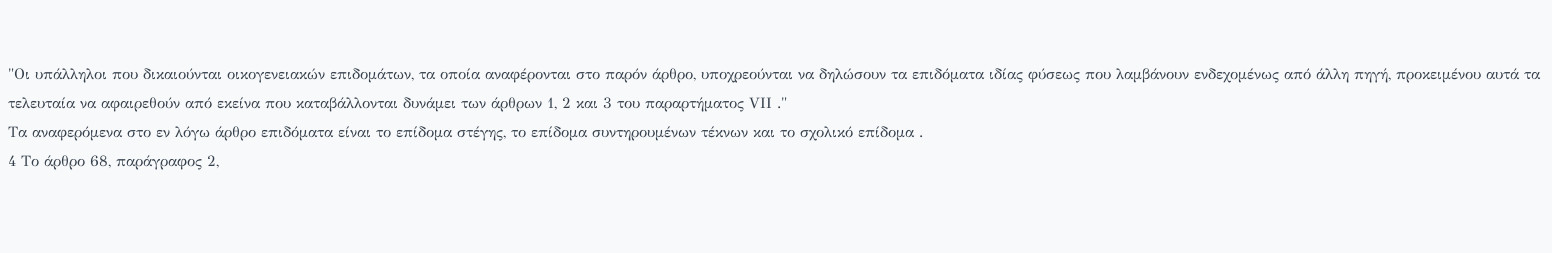"Οι υπάλληλοι που δικαιούνται οικογενειακών επιδομάτων, τα οποία αναφέρονται στο παρόν άρθρο, υποχρεούνται να δηλώσουν τα επιδόματα ιδίας φύσεως που λαμβάνουν ενδεχομένως από άλλη πηγή, προκειμένου αυτά τα τελευταία να αφαιρεθούν από εκείνα που καταβάλλονται δυνάμει των άρθρων 1, 2 και 3 του παραρτήματος VΙΙ ."
Τα αναφερόμενα στο εν λόγω άρθρο επιδόματα είναι το επίδομα στέγης, το επίδομα συντηρουμένων τέκνων και το σχολικό επίδομα .
4 Το άρθρο 68, παράγραφος 2,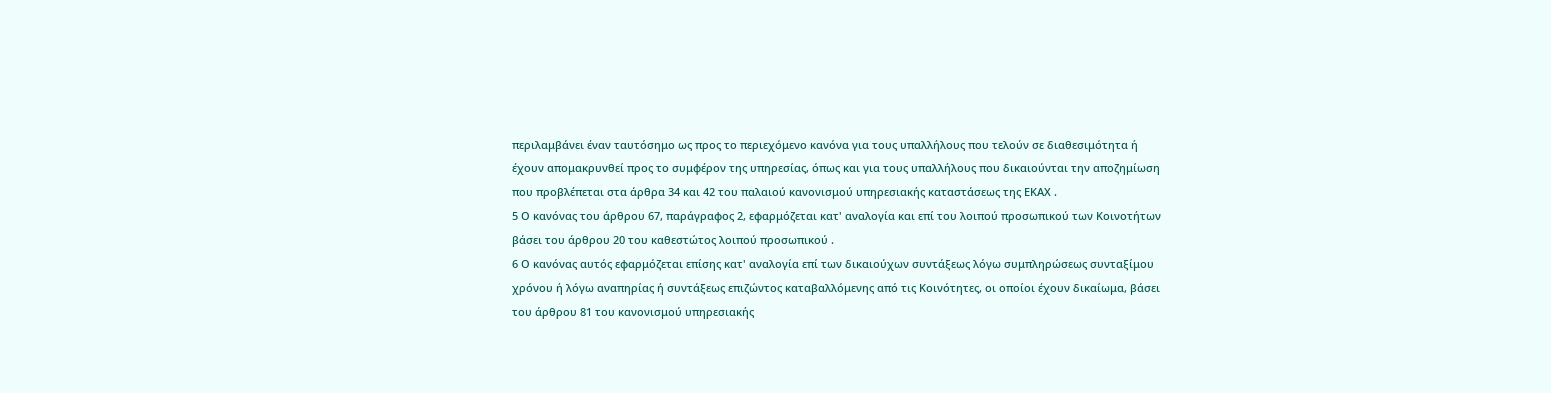περιλαμβάνει έναν ταυτόσημο ως προς το περιεχόμενο κανόνα για τους υπαλλήλους που τελούν σε διαθεσιμότητα ή έχουν απομακρυνθεί προς το συμφέρον της υπηρεσίας, όπως και για τους υπαλλήλους που δικαιούνται την αποζημίωση που προβλέπεται στα άρθρα 34 και 42 του παλαιού κανονισμού υπηρεσιακής καταστάσεως της ΕΚΑΧ .
5 Ο κανόνας του άρθρου 67, παράγραφος 2, εφαρμόζεται κατ' αναλογία και επί του λοιπού προσωπικού των Κοινοτήτων βάσει του άρθρου 20 του καθεστώτος λοιπού προσωπικού .
6 Ο κανόνας αυτός εφαρμόζεται επίσης κατ' αναλογία επί των δικαιούχων συντάξεως λόγω συμπληρώσεως συνταξίμου χρόνου ή λόγω αναπηρίας ή συντάξεως επιζώντος καταβαλλόμενης από τις Κοινότητες, οι οποίοι έχουν δικαίωμα, βάσει του άρθρου 81 του κανονισμού υπηρεσιακής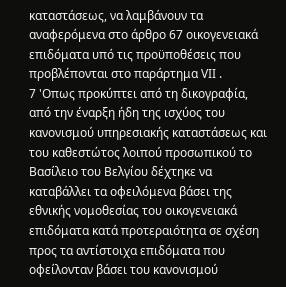καταστάσεως, να λαμβάνουν τα αναφερόμενα στο άρθρο 67 οικογενειακά επιδόματα υπό τις προϋποθέσεις που προβλέπονται στο παράρτημα VΙΙ .
7 'Οπως προκύπτει από τη δικογραφία, από την έναρξη ήδη της ισχύος του κανονισμού υπηρεσιακής καταστάσεως και του καθεστώτος λοιπού προσωπικού το Βασίλειο του Βελγίου δέχτηκε να καταβάλλει τα οφειλόμενα βάσει της εθνικής νομοθεσίας του οικογενειακά επιδόματα κατά προτεραιότητα σε σχέση προς τα αντίστοιχα επιδόματα που οφείλονταν βάσει του κανονισμού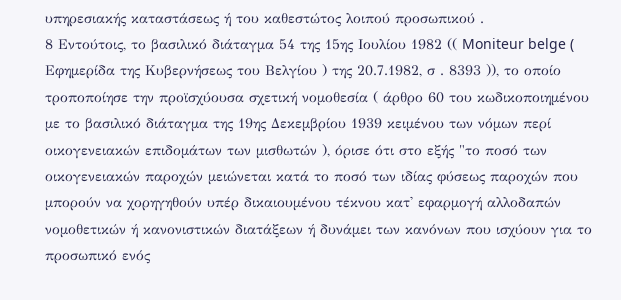υπηρεσιακής καταστάσεως ή του καθεστώτος λοιπού προσωπικού .
8 Εντούτοις, το βασιλικό διάταγμα 54 της 15ης Ιουλίου 1982 (( Moniteur belge ( Εφημερίδα της Κυβερνήσεως του Βελγίου ) της 20.7.1982, σ . 8393 )), το οποίο τροποποίησε την προϊσχύουσα σχετική νομοθεσία ( άρθρο 60 του κωδικοποιημένου με το βασιλικό διάταγμα της 19ης Δεκεμβρίου 1939 κειμένου των νόμων περί οικογενειακών επιδομάτων των μισθωτών ), όρισε ότι στο εξής "το ποσό των οικογενειακών παροχών μειώνεται κατά το ποσό των ιδίας φύσεως παροχών που μπορούν να χορηγηθούν υπέρ δικαιουμένου τέκνου κατ' εφαρμογή αλλοδαπών νομοθετικών ή κανονιστικών διατάξεων ή δυνάμει των κανόνων που ισχύουν για το προσωπικό ενός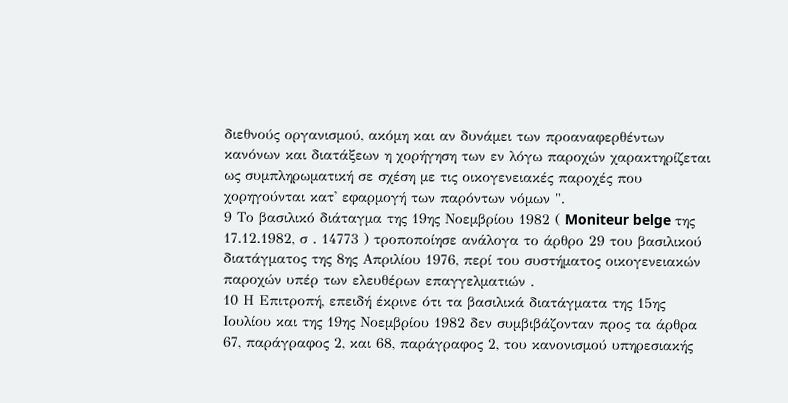διεθνούς οργανισμού, ακόμη και αν δυνάμει των προαναφερθέντων κανόνων και διατάξεων η χορήγηση των εν λόγω παροχών χαρακτηρίζεται ως συμπληρωματική σε σχέση με τις οικογενειακές παροχές που χορηγούνται κατ' εφαρμογή των παρόντων νόμων ".
9 Το βασιλικό διάταγμα της 19ης Νοεμβρίου 1982 ( Moniteur belge της 17.12.1982, σ . 14773 ) τροποποίησε ανάλογα το άρθρο 29 του βασιλικού διατάγματος της 8ης Απριλίου 1976, περί του συστήματος οικογενειακών παροχών υπέρ των ελευθέρων επαγγελματιών .
10 Η Επιτροπή, επειδή έκρινε ότι τα βασιλικά διατάγματα της 15ης Ιουλίου και της 19ης Νοεμβρίου 1982 δεν συμβιβάζονταν προς τα άρθρα 67, παράγραφος 2, και 68, παράγραφος 2, του κανονισμού υπηρεσιακής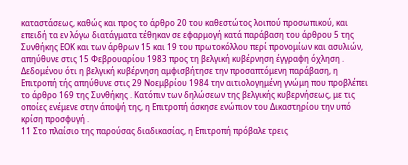καταστάσεως, καθώς και προς το άρθρο 20 του καθεστώτος λοιπού προσωπικού, και επειδή τα εν λόγω διατάγματα τέθηκαν σε εφαρμογή κατά παράβαση του άρθρου 5 της Συνθήκης ΕΟΚ και των άρθρων 15 και 19 του πρωτοκόλλου περί προνομίων και ασυλιών, απηύθυνε στις 15 Φεβρουαρίου 1983 προς τη βελγική κυβέρνηση έγγραφη όχληση . Δεδομένου ότι η βελγική κυβέρνηση αμφισβήτησε την προσαπτόμενη παράβαση, η Επιτροπή τής απηύθυνε στις 29 Νοεμβρίου 1984 την αιτιολογημένη γνώμη που προβλέπει το άρθρο 169 της Συνθήκης . Κατόπιν των δηλώσεων της βελγικής κυβερνήσεως, με τις οποίες ενέμενε στην άποψή της, η Επιτροπή άσκησε ενώπιον του Δικαστηρίου την υπό κρίση προσφυγή .
11 Στο πλαίσιο της παρούσας διαδικασίας, η Επιτροπή πρόβαλε τρεις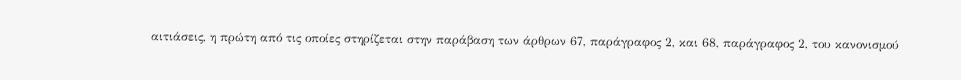αιτιάσεις, η πρώτη από τις οποίες στηρίζεται στην παράβαση των άρθρων 67, παράγραφος 2, και 68, παράγραφος 2, του κανονισμού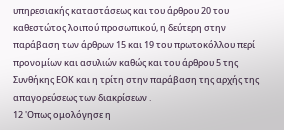υπηρεσιακής καταστάσεως και του άρθρου 20 του καθεστώτος λοιπού προσωπικού, η δεύτερη στην παράβαση των άρθρων 15 και 19 του πρωτοκόλλου περί προνομίων και ασυλιών καθώς και του άρθρου 5 της Συνθήκης ΕΟΚ και η τρίτη στην παράβαση της αρχής της απαγορεύσεως των διακρίσεων .
12 'Οπως ομολόγησε η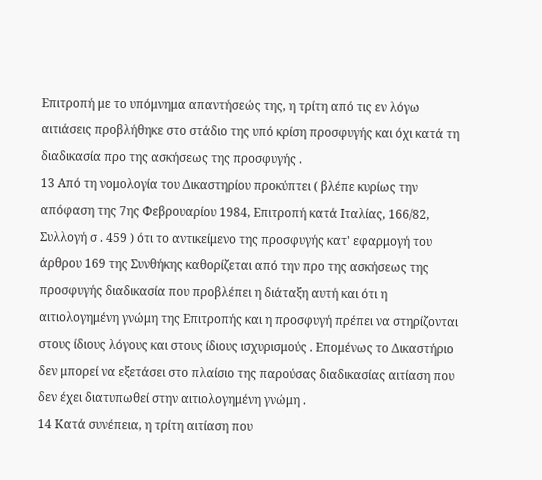Επιτροπή με το υπόμνημα απαντήσεώς της, η τρίτη από τις εν λόγω αιτιάσεις προβλήθηκε στο στάδιο της υπό κρίση προσφυγής και όχι κατά τη διαδικασία προ της ασκήσεως της προσφυγής .
13 Από τη νομολογία του Δικαστηρίου προκύπτει ( βλέπε κυρίως την απόφαση της 7ης Φεβρουαρίου 1984, Επιτροπή κατά Ιταλίας, 166/82, Συλλογή σ . 459 ) ότι το αντικείμενο της προσφυγής κατ' εφαρμογή του άρθρου 169 της Συνθήκης καθορίζεται από την προ της ασκήσεως της προσφυγής διαδικασία που προβλέπει η διάταξη αυτή και ότι η αιτιολογημένη γνώμη της Επιτροπής και η προσφυγή πρέπει να στηρίζονται στους ίδιους λόγους και στους ίδιους ισχυρισμούς . Επομένως το Δικαστήριο δεν μπορεί να εξετάσει στο πλαίσιο της παρούσας διαδικασίας αιτίαση που δεν έχει διατυπωθεί στην αιτιολογημένη γνώμη .
14 Κατά συνέπεια, η τρίτη αιτίαση που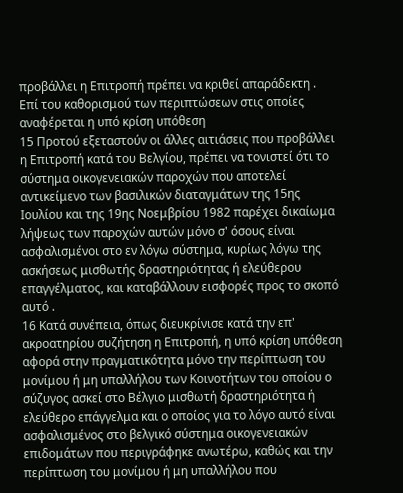προβάλλει η Επιτροπή πρέπει να κριθεί απαράδεκτη .
Επί του καθορισμού των περιπτώσεων στις οποίες αναφέρεται η υπό κρίση υπόθεση
15 Προτού εξεταστούν οι άλλες αιτιάσεις που προβάλλει η Επιτροπή κατά του Βελγίου, πρέπει να τονιστεί ότι το σύστημα οικογενειακών παροχών που αποτελεί αντικείμενο των βασιλικών διαταγμάτων της 15ης Ιουλίου και της 19ης Νοεμβρίου 1982 παρέχει δικαίωμα λήψεως των παροχών αυτών μόνο σ' όσους είναι ασφαλισμένοι στο εν λόγω σύστημα, κυρίως λόγω της ασκήσεως μισθωτής δραστηριότητας ή ελεύθερου επαγγέλματος, και καταβάλλουν εισφορές προς το σκοπό αυτό .
16 Κατά συνέπεια, όπως διευκρίνισε κατά την επ' ακροατηρίου συζήτηση η Επιτροπή, η υπό κρίση υπόθεση αφορά στην πραγματικότητα μόνο την περίπτωση του μονίμου ή μη υπαλλήλου των Κοινοτήτων του οποίου ο σύζυγος ασκεί στο Βέλγιο μισθωτή δραστηριότητα ή ελεύθερο επάγγελμα και ο οποίος για το λόγο αυτό είναι ασφαλισμένος στο βελγικό σύστημα οικογενειακών επιδομάτων που περιγράφηκε ανωτέρω, καθώς και την περίπτωση του μονίμου ή μη υπαλλήλου που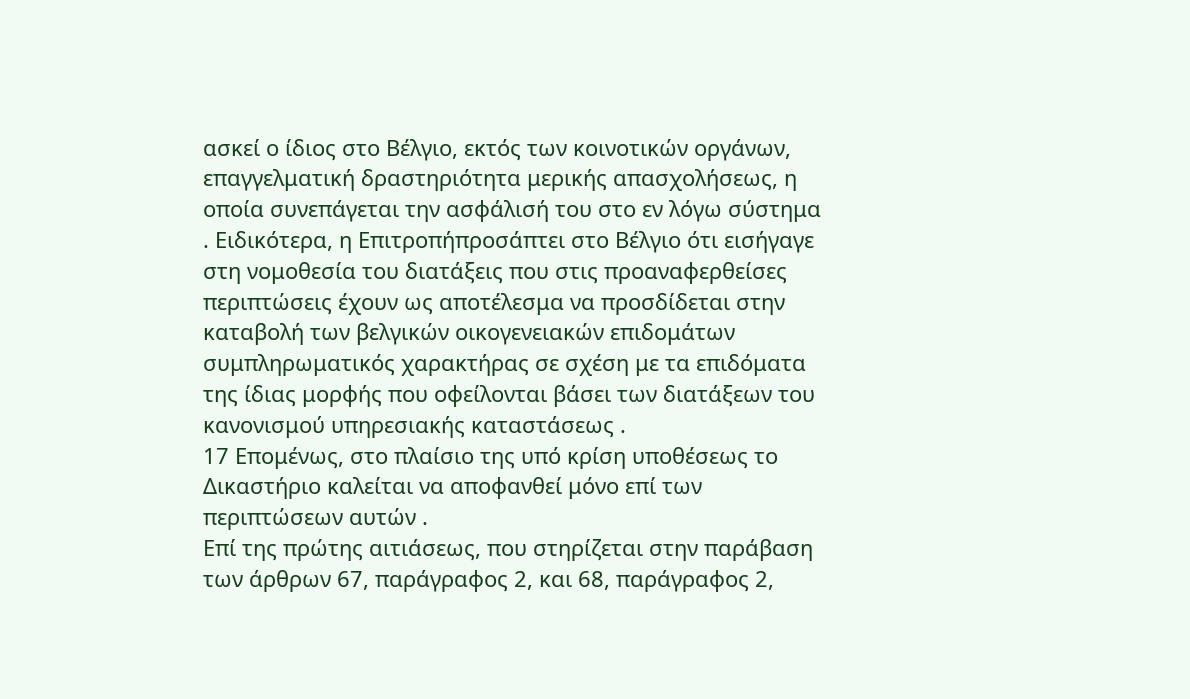ασκεί ο ίδιος στο Βέλγιο, εκτός των κοινοτικών οργάνων, επαγγελματική δραστηριότητα μερικής απασχολήσεως, η οποία συνεπάγεται την ασφάλισή του στο εν λόγω σύστημα . Ειδικότερα, η Επιτροπήπροσάπτει στο Βέλγιο ότι εισήγαγε στη νομοθεσία του διατάξεις που στις προαναφερθείσες περιπτώσεις έχουν ως αποτέλεσμα να προσδίδεται στην καταβολή των βελγικών οικογενειακών επιδομάτων συμπληρωματικός χαρακτήρας σε σχέση με τα επιδόματα της ίδιας μορφής που οφείλονται βάσει των διατάξεων του κανονισμού υπηρεσιακής καταστάσεως .
17 Επομένως, στο πλαίσιο της υπό κρίση υποθέσεως το Δικαστήριο καλείται να αποφανθεί μόνο επί των περιπτώσεων αυτών .
Επί της πρώτης αιτιάσεως, που στηρίζεται στην παράβαση των άρθρων 67, παράγραφος 2, και 68, παράγραφος 2,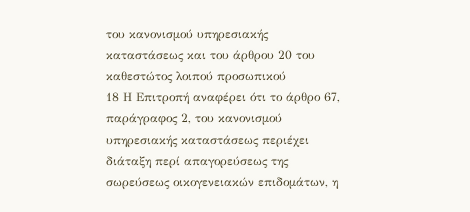του κανονισμού υπηρεσιακής καταστάσεως και του άρθρου 20 του καθεστώτος λοιπού προσωπικού
18 Η Επιτροπή αναφέρει ότι το άρθρο 67, παράγραφος 2, του κανονισμού υπηρεσιακής καταστάσεως περιέχει διάταξη περί απαγορεύσεως της σωρεύσεως οικογενειακών επιδομάτων, η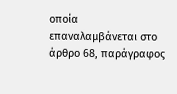οποία επαναλαμβάνεται στο άρθρο 68, παράγραφος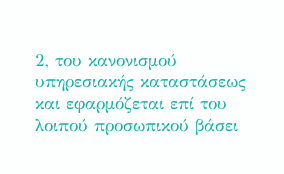2, του κανονισμού υπηρεσιακής καταστάσεως και εφαρμόζεται επί του λοιπού προσωπικού βάσει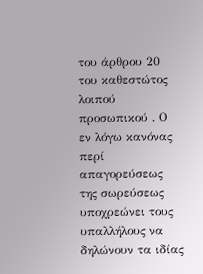του άρθρου 20 του καθεστώτος λοιπού προσωπικού . Ο εν λόγω κανόνας περί απαγορεύσεως της σωρεύσεως υποχρεώνει τους υπαλλήλους να δηλώνουν τα ιδίας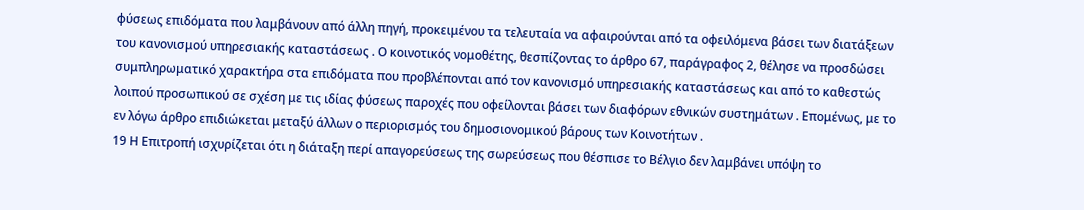φύσεως επιδόματα που λαμβάνουν από άλλη πηγή, προκειμένου τα τελευταία να αφαιρούνται από τα οφειλόμενα βάσει των διατάξεων του κανονισμού υπηρεσιακής καταστάσεως . Ο κοινοτικός νομοθέτης, θεσπίζοντας το άρθρο 67, παράγραφος 2, θέλησε να προσδώσει συμπληρωματικό χαρακτήρα στα επιδόματα που προβλέπονται από τον κανονισμό υπηρεσιακής καταστάσεως και από το καθεστώς λοιπού προσωπικού σε σχέση με τις ιδίας φύσεως παροχές που οφείλονται βάσει των διαφόρων εθνικών συστημάτων . Επομένως, με το εν λόγω άρθρο επιδιώκεται μεταξύ άλλων ο περιορισμός του δημοσιονομικού βάρους των Κοινοτήτων .
19 Η Επιτροπή ισχυρίζεται ότι η διάταξη περί απαγορεύσεως της σωρεύσεως που θέσπισε το Βέλγιο δεν λαμβάνει υπόψη το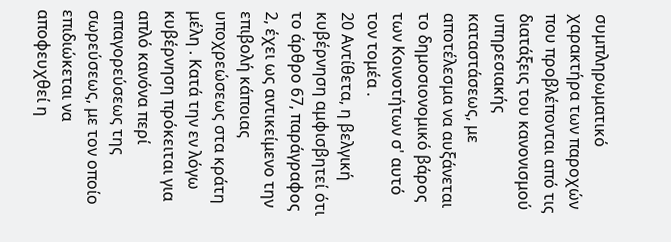συμπληρωματικό χαρακτήρα των παροχών που προβλέπονται από τις διατάξεις του κανονισμού υπηρεσιακής καταστάσεως, με αποτέλεσμα να αυξάνεται το δημοσιονομικό βάρος των Κοινοτήτων σ' αυτό τον τομέα .
20 Αντίθετα, η βελγική κυβέρνηση αμφισβητεί ότι το άρθρο 67, παράγραφος 2, έχει ως αντικείμενο την επιβολή κάποιας υποχρεώσεως στα κράτη μέλη . Κατά την εν λόγω κυβέρνηση πρόκειται για απλό κανόνα περί απαγορεύσεως της σωρεύσεως, με τον οποίο επιδιώκεται να αποφευχθεί η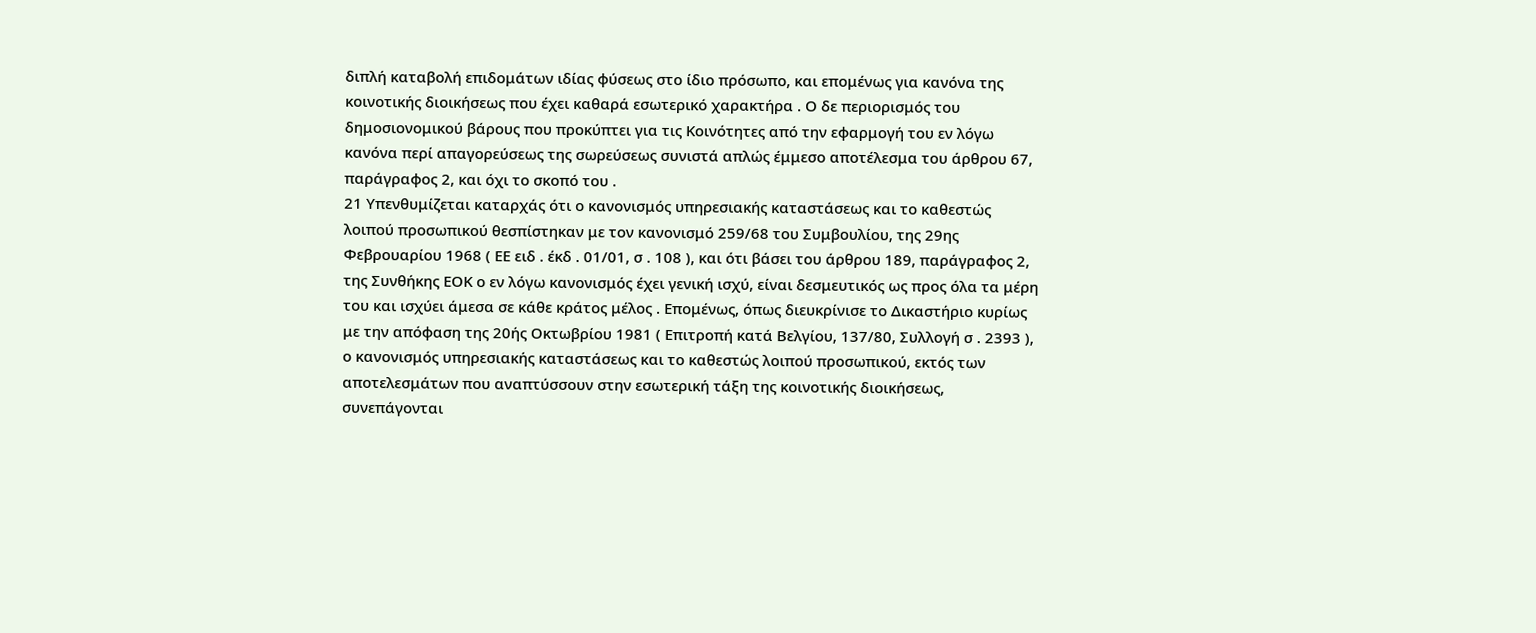διπλή καταβολή επιδομάτων ιδίας φύσεως στο ίδιο πρόσωπο, και επομένως για κανόνα της κοινοτικής διοικήσεως που έχει καθαρά εσωτερικό χαρακτήρα . Ο δε περιορισμός του δημοσιονομικού βάρους που προκύπτει για τις Κοινότητες από την εφαρμογή του εν λόγω κανόνα περί απαγορεύσεως της σωρεύσεως συνιστά απλώς έμμεσο αποτέλεσμα του άρθρου 67, παράγραφος 2, και όχι το σκοπό του .
21 Υπενθυμίζεται καταρχάς ότι ο κανονισμός υπηρεσιακής καταστάσεως και το καθεστώς λοιπού προσωπικού θεσπίστηκαν με τον κανονισμό 259/68 του Συμβουλίου, της 29ης Φεβρουαρίου 1968 ( ΕΕ ειδ . έκδ . 01/01, σ . 108 ), και ότι βάσει του άρθρου 189, παράγραφος 2, της Συνθήκης ΕΟΚ ο εν λόγω κανονισμός έχει γενική ισχύ, είναι δεσμευτικός ως προς όλα τα μέρη του και ισχύει άμεσα σε κάθε κράτος μέλος . Επομένως, όπως διευκρίνισε το Δικαστήριο κυρίως με την απόφαση της 20ής Οκτωβρίου 1981 ( Επιτροπή κατά Βελγίου, 137/80, Συλλογή σ . 2393 ), ο κανονισμός υπηρεσιακής καταστάσεως και το καθεστώς λοιπού προσωπικού, εκτός των αποτελεσμάτων που αναπτύσσουν στην εσωτερική τάξη της κοινοτικής διοικήσεως, συνεπάγονται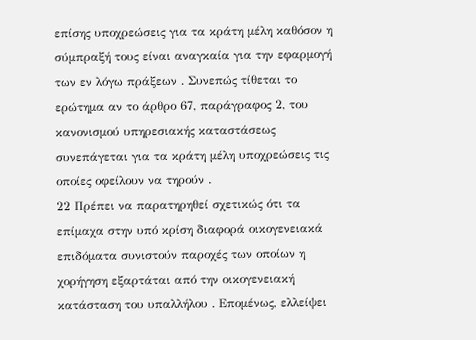επίσης υποχρεώσεις για τα κράτη μέλη καθόσον η σύμπραξή τους είναι αναγκαία για την εφαρμογή των εν λόγω πράξεων . Συνεπώς τίθεται το ερώτημα αν το άρθρο 67, παράγραφος 2, του κανονισμού υπηρεσιακής καταστάσεως συνεπάγεται για τα κράτη μέλη υποχρεώσεις τις οποίες οφείλουν να τηρούν .
22 Πρέπει να παρατηρηθεί σχετικώς ότι τα επίμαχα στην υπό κρίση διαφορά οικογενειακά επιδόματα συνιστούν παροχές των οποίων η χορήγηση εξαρτάται από την οικογενειακή κατάσταση του υπαλλήλου . Επομένως, ελλείψει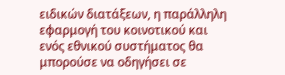ειδικών διατάξεων, η παράλληλη εφαρμογή του κοινοτικού και ενός εθνικού συστήματος θα μπορούσε να οδηγήσει σε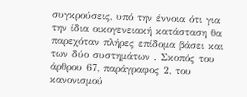συγκρούσεις, υπό την έννοια ότι για την ίδια οικογενειακή κατάσταση θα παρεχόταν πλήρες επίδομα βάσει και των δύο συστημάτων . Σκοπός του άρθρου 67, παράγραφος 2, του κανονισμού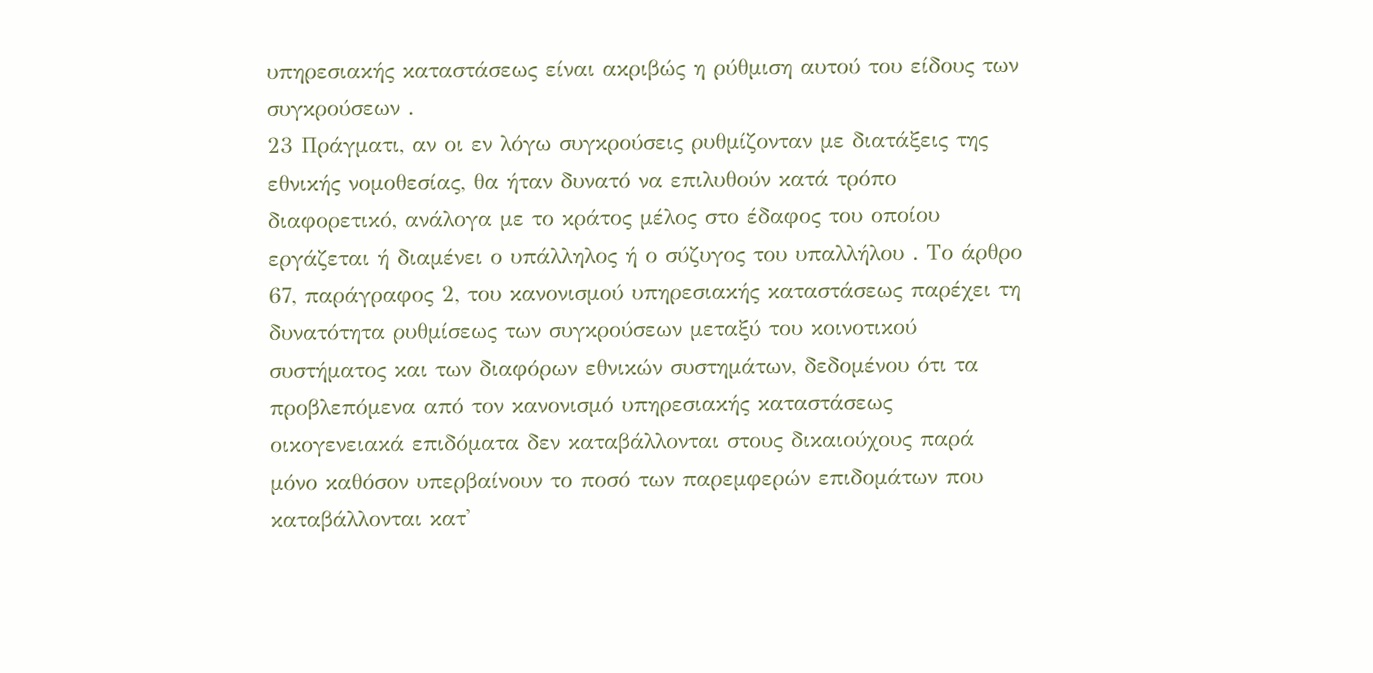υπηρεσιακής καταστάσεως είναι ακριβώς η ρύθμιση αυτού του είδους των συγκρούσεων .
23 Πράγματι, αν οι εν λόγω συγκρούσεις ρυθμίζονταν με διατάξεις της εθνικής νομοθεσίας, θα ήταν δυνατό να επιλυθούν κατά τρόπο διαφορετικό, ανάλογα με το κράτος μέλος στο έδαφος του οποίου εργάζεται ή διαμένει ο υπάλληλος ή ο σύζυγος του υπαλλήλου . Το άρθρο 67, παράγραφος 2, του κανονισμού υπηρεσιακής καταστάσεως παρέχει τη δυνατότητα ρυθμίσεως των συγκρούσεων μεταξύ του κοινοτικού συστήματος και των διαφόρων εθνικών συστημάτων, δεδομένου ότι τα προβλεπόμενα από τον κανονισμό υπηρεσιακής καταστάσεως οικογενειακά επιδόματα δεν καταβάλλονται στους δικαιούχους παρά μόνο καθόσον υπερβαίνουν το ποσό των παρεμφερών επιδομάτων που καταβάλλονται κατ'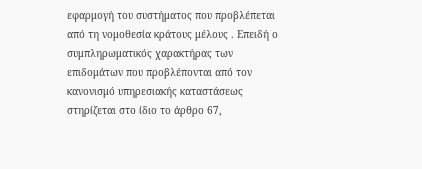εφαρμογή του συστήματος που προβλέπεται από τη νομοθεσία κράτους μέλους . Επειδή ο συμπληρωματικός χαρακτήρας των επιδομάτων που προβλέπονται από τον κανονισμό υπηρεσιακής καταστάσεως στηρίζεται στο ίδιο το άρθρο 67,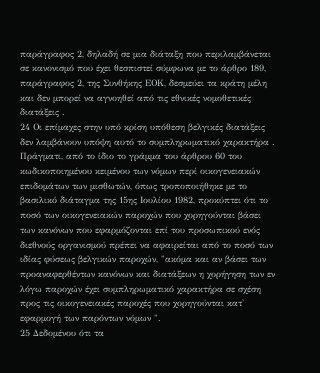παράγραφος 2, δηλαδή σε μια διάταξη που περιλαμβάνεται σε κανονισμό που έχει θεσπιστεί σύμφωνα με το άρθρο 189, παράγραφος 2, της Συνθήκης ΕΟΚ, δεσμεύει τα κράτη μέλη και δεν μπορεί να αγνοηθεί από τις εθνικές νομοθετικές διατάξεις .
24 Οι επίμαχες στην υπό κρίση υπόθεση βελγικές διατάξεις δεν λαμβάνουν υπόψη αυτό το συμπληρωματικό χαρακτήρα . Πράγματι, από το ίδιο το γράμμα του άρθρου 60 του κωδικοποιημένου κειμένου των νόμων περί οικογενειακών επιδομάτων των μισθωτών, όπως τροποποιήθηκε με το βασιλικό διάταγμα της 15ης Ιουλίου 1982, προκύπτει ότι το ποσό των οικογενειακών παροχών που χορηγούνται βάσει των κανόνων που εφαρμόζονται επί του προσωπικού ενός διεθνούς οργανισμού πρέπει να αφαιρείται από το ποσό των ιδίας φύσεως βελγικών παροχών, "ακόμα και αν βάσει των προαναφερθέντων κανόνων και διατάξεων η χορήγηση των εν λόγω παροχών έχει συμπληρωματικό χαρακτήρα σε σχέση προς τις οικογενειακές παροχές που χορηγούνται κατ' εφαρμογή των παρόντων νόμων ".
25 Δεδομένου ότι τα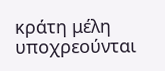κράτη μέλη υποχρεούνται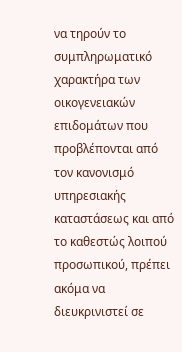να τηρούν το συμπληρωματικό χαρακτήρα των οικογενειακών επιδομάτων που προβλέπονται από τον κανονισμό υπηρεσιακής καταστάσεως και από το καθεστώς λοιπού προσωπικού, πρέπει ακόμα να διευκρινιστεί σε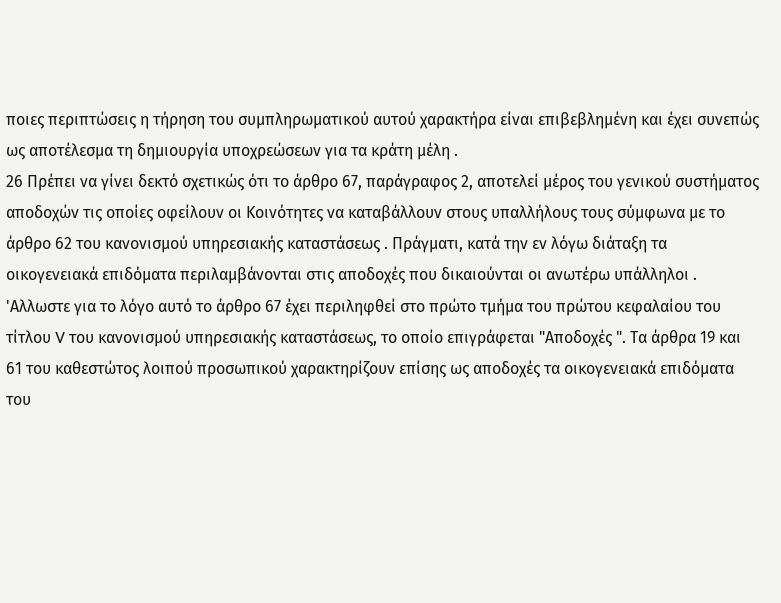ποιες περιπτώσεις η τήρηση του συμπληρωματικού αυτού χαρακτήρα είναι επιβεβλημένη και έχει συνεπώς ως αποτέλεσμα τη δημιουργία υποχρεώσεων για τα κράτη μέλη .
26 Πρέπει να γίνει δεκτό σχετικώς ότι το άρθρο 67, παράγραφος 2, αποτελεί μέρος του γενικού συστήματος αποδοχών τις οποίες οφείλουν οι Κοινότητες να καταβάλλουν στους υπαλλήλους τους σύμφωνα με το άρθρο 62 του κανονισμού υπηρεσιακής καταστάσεως . Πράγματι, κατά την εν λόγω διάταξη τα οικογενειακά επιδόματα περιλαμβάνονται στις αποδοχές που δικαιούνται οι ανωτέρω υπάλληλοι . 'Αλλωστε για το λόγο αυτό το άρθρο 67 έχει περιληφθεί στο πρώτο τμήμα του πρώτου κεφαλαίου του τίτλου V του κανονισμού υπηρεσιακής καταστάσεως, το οποίο επιγράφεται "Αποδοχές ". Τα άρθρα 19 και 61 του καθεστώτος λοιπού προσωπικού χαρακτηρίζουν επίσης ως αποδοχές τα οικογενειακά επιδόματα του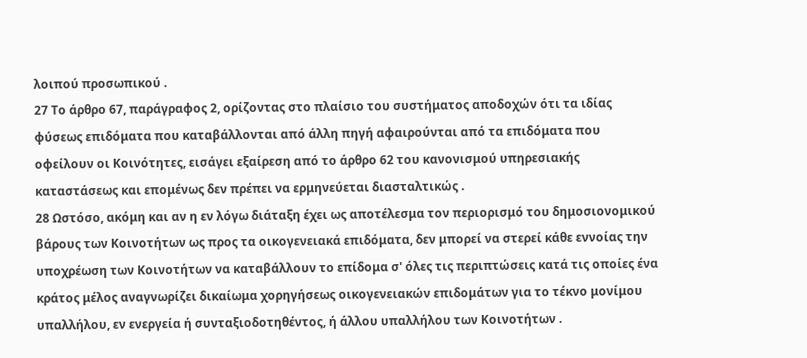λοιπού προσωπικού .
27 Το άρθρο 67, παράγραφος 2, ορίζοντας στο πλαίσιο του συστήματος αποδοχών ότι τα ιδίας φύσεως επιδόματα που καταβάλλονται από άλλη πηγή αφαιρούνται από τα επιδόματα που οφείλουν οι Κοινότητες, εισάγει εξαίρεση από το άρθρο 62 του κανονισμού υπηρεσιακής καταστάσεως και επομένως δεν πρέπει να ερμηνεύεται διασταλτικώς .
28 Ωστόσο, ακόμη και αν η εν λόγω διάταξη έχει ως αποτέλεσμα τον περιορισμό του δημοσιονομικού βάρους των Κοινοτήτων ως προς τα οικογενειακά επιδόματα, δεν μπορεί να στερεί κάθε εννοίας την υποχρέωση των Κοινοτήτων να καταβάλλουν το επίδομα σ' όλες τις περιπτώσεις κατά τις οποίες ένα κράτος μέλος αναγνωρίζει δικαίωμα χορηγήσεως οικογενειακών επιδομάτων για το τέκνο μονίμου υπαλλήλου, εν ενεργεία ή συνταξιοδοτηθέντος, ή άλλου υπαλλήλου των Κοινοτήτων .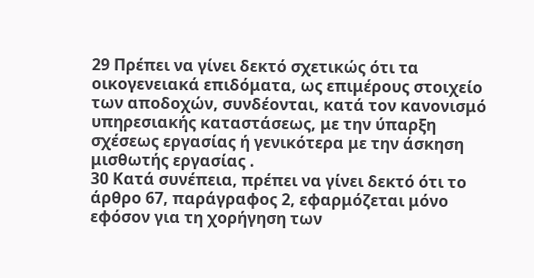29 Πρέπει να γίνει δεκτό σχετικώς ότι τα οικογενειακά επιδόματα, ως επιμέρους στοιχείο των αποδοχών, συνδέονται, κατά τον κανονισμό υπηρεσιακής καταστάσεως, με την ύπαρξη σχέσεως εργασίας ή γενικότερα με την άσκηση μισθωτής εργασίας .
30 Κατά συνέπεια, πρέπει να γίνει δεκτό ότι το άρθρο 67, παράγραφος 2, εφαρμόζεται μόνο εφόσον για τη χορήγηση των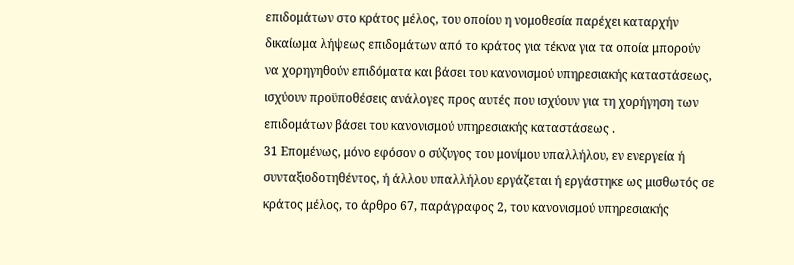επιδομάτων στο κράτος μέλος, του οποίου η νομοθεσία παρέχει καταρχήν δικαίωμα λήψεως επιδομάτων από το κράτος για τέκνα για τα οποία μπορούν να χορηγηθούν επιδόματα και βάσει του κανονισμού υπηρεσιακής καταστάσεως, ισχύουν προϋποθέσεις ανάλογες προς αυτές που ισχύουν για τη χορήγηση των επιδομάτων βάσει του κανονισμού υπηρεσιακής καταστάσεως .
31 Επομένως, μόνο εφόσον ο σύζυγος του μονίμου υπαλλήλου, εν ενεργεία ή συνταξιοδοτηθέντος, ή άλλου υπαλλήλου εργάζεται ή εργάστηκε ως μισθωτός σε κράτος μέλος, το άρθρο 67, παράγραφος 2, του κανονισμού υπηρεσιακής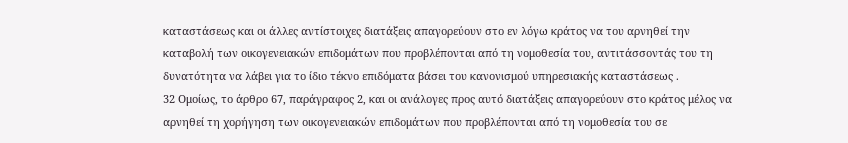καταστάσεως και οι άλλες αντίστοιχες διατάξεις απαγορεύουν στο εν λόγω κράτος να του αρνηθεί την καταβολή των οικογενειακών επιδομάτων που προβλέπονται από τη νομοθεσία του, αντιτάσσοντάς του τη δυνατότητα να λάβει για το ίδιο τέκνο επιδόματα βάσει του κανονισμού υπηρεσιακής καταστάσεως .
32 Ομοίως, το άρθρο 67, παράγραφος 2, και οι ανάλογες προς αυτό διατάξεις απαγορεύουν στο κράτος μέλος να αρνηθεί τη χορήγηση των οικογενειακών επιδομάτων που προβλέπονται από τη νομοθεσία του σε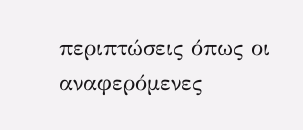περιπτώσεις όπως οι αναφερόμενες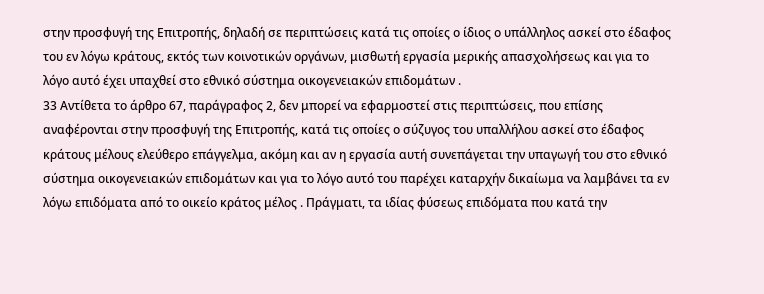στην προσφυγή της Επιτροπής, δηλαδή σε περιπτώσεις κατά τις οποίες ο ίδιος ο υπάλληλος ασκεί στο έδαφος του εν λόγω κράτους, εκτός των κοινοτικών οργάνων, μισθωτή εργασία μερικής απασχολήσεως και για το λόγο αυτό έχει υπαχθεί στο εθνικό σύστημα οικογενειακών επιδομάτων .
33 Αντίθετα το άρθρο 67, παράγραφος 2, δεν μπορεί να εφαρμοστεί στις περιπτώσεις, που επίσης αναφέρονται στην προσφυγή της Επιτροπής, κατά τις οποίες ο σύζυγος του υπαλλήλου ασκεί στο έδαφος κράτους μέλους ελεύθερο επάγγελμα, ακόμη και αν η εργασία αυτή συνεπάγεται την υπαγωγή του στο εθνικό σύστημα οικογενειακών επιδομάτων και για το λόγο αυτό του παρέχει καταρχήν δικαίωμα να λαμβάνει τα εν λόγω επιδόματα από το οικείο κράτος μέλος . Πράγματι, τα ιδίας φύσεως επιδόματα που κατά την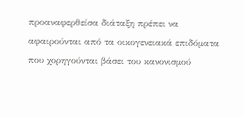προαναφερθείσα διάταξη πρέπει να αφαιρούνται από τα οικογενειακά επιδόματα που χορηγούνται βάσει του κανονισμού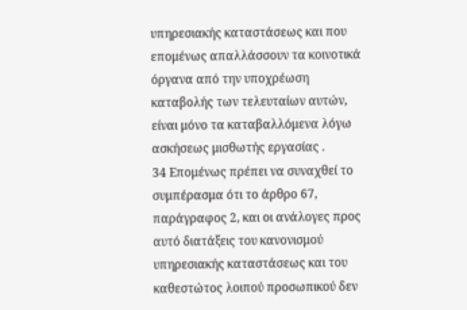υπηρεσιακής καταστάσεως και που επομένως απαλλάσσουν τα κοινοτικά όργανα από την υποχρέωση καταβολής των τελευταίων αυτών, είναι μόνο τα καταβαλλόμενα λόγω ασκήσεως μισθωτής εργασίας .
34 Επομένως πρέπει να συναχθεί το συμπέρασμα ότι το άρθρο 67, παράγραφος 2, και οι ανάλογες προς αυτό διατάξεις του κανονισμού υπηρεσιακής καταστάσεως και του καθεστώτος λοιπού προσωπικού δεν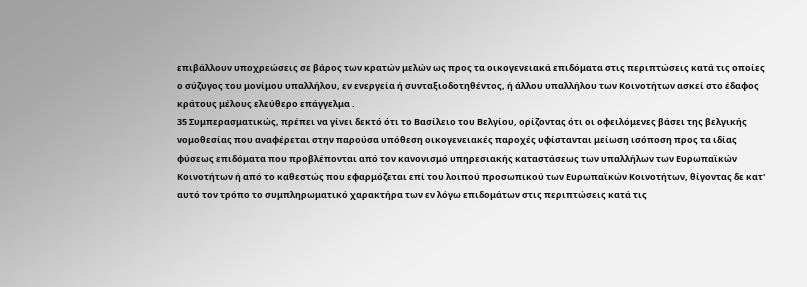επιβάλλουν υποχρεώσεις σε βάρος των κρατών μελών ως προς τα οικογενειακά επιδόματα στις περιπτώσεις κατά τις οποίες ο σύζυγος του μονίμου υπαλλήλου, εν ενεργεία ή συνταξιοδοτηθέντος, ή άλλου υπαλλήλου των Κοινοτήτων ασκεί στο έδαφος κράτους μέλους ελεύθερο επάγγελμα .
35 Συμπερασματικώς, πρέπει να γίνει δεκτό ότι το Βασίλειο του Βελγίου, ορίζοντας ότι οι οφειλόμενες βάσει της βελγικής νομοθεσίας που αναφέρεται στην παρούσα υπόθεση οικογενειακές παροχές υφίστανται μείωση ισόποση προς τα ιδίας φύσεως επιδόματα που προβλέπονται από τον κανονισμό υπηρεσιακής καταστάσεως των υπαλλήλων των Ευρωπαϊκών Κοινοτήτων ή από το καθεστώς που εφαρμόζεται επί του λοιπού προσωπικού των Ευρωπαϊκών Κοινοτήτων, θίγοντας δε κατ' αυτό τον τρόπο το συμπληρωματικό χαρακτήρα των εν λόγω επιδομάτων στις περιπτώσεις κατά τις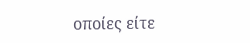οποίες είτε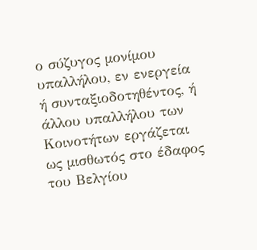ο σύζυγος μονίμου υπαλλήλου, εν ενεργεία ή συνταξιοδοτηθέντος, ή άλλου υπαλλήλου των Κοινοτήτων εργάζεται ως μισθωτός στο έδαφος του Βελγίου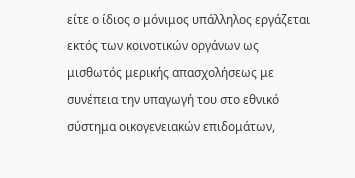είτε ο ίδιος ο μόνιμος υπάλληλος εργάζεται εκτός των κοινοτικών οργάνων ως μισθωτός μερικής απασχολήσεως με συνέπεια την υπαγωγή του στο εθνικό σύστημα οικογενειακών επιδομάτων,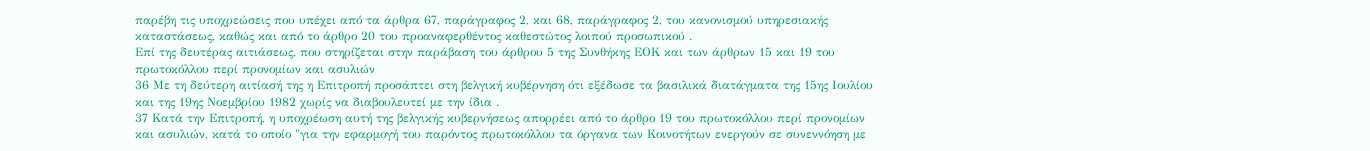παρέβη τις υποχρεώσεις που υπέχει από τα άρθρα 67, παράγραφος 2, και 68, παράγραφος 2, του κανονισμού υπηρεσιακής καταστάσεως, καθώς και από το άρθρο 20 του προαναφερθέντος καθεστώτος λοιπού προσωπικού .
Επί της δευτέρας αιτιάσεως, που στηρίζεται στην παράβαση του άρθρου 5 της Συνθήκης ΕΟΚ και των άρθρων 15 και 19 του πρωτοκόλλου περί προνομίων και ασυλιών
36 Με τη δεύτερη αιτίασή της η Επιτροπή προσάπτει στη βελγική κυβέρνηση ότι εξέδωσε τα βασιλικά διατάγματα της 15ης Ιουλίου και της 19ης Νοεμβρίου 1982 χωρίς να διαβουλευτεί με την ίδια .
37 Κατά την Επιτροπή, η υποχρέωση αυτή της βελγικής κυβερνήσεως απορρέει από το άρθρο 19 του πρωτοκόλλου περί προνομίων και ασυλιών, κατά το οποίο "για την εφαρμογή του παρόντος πρωτοκόλλου τα όργανα των Κοινοτήτων ενεργούν σε συνεννόηση με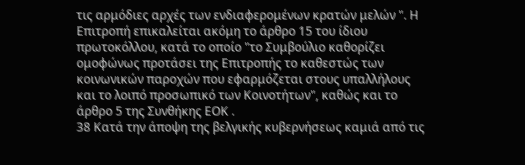τις αρμόδιες αρχές των ενδιαφερομένων κρατών μελών ". Η Επιτροπή επικαλείται ακόμη το άρθρο 15 του ίδιου πρωτοκόλλου, κατά το οποίο "το Συμβούλιο καθορίζει ομοφώνως προτάσει της Επιτροπής το καθεστώς των κοινωνικών παροχών που εφαρμόζεται στους υπαλλήλους και το λοιπό προσωπικό των Κοινοτήτων", καθώς και το άρθρο 5 της Συνθήκης ΕΟΚ .
38 Κατά την άποψη της βελγικής κυβερνήσεως καμιά από τις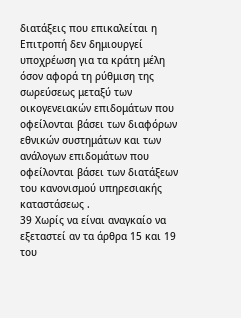διατάξεις που επικαλείται η Επιτροπή δεν δημιουργεί υποχρέωση για τα κράτη μέλη όσον αφορά τη ρύθμιση της σωρεύσεως μεταξύ των οικογενειακών επιδομάτων που οφείλονται βάσει των διαφόρων εθνικών συστημάτων και των ανάλογων επιδομάτων που οφείλονται βάσει των διατάξεων του κανονισμού υπηρεσιακής καταστάσεως .
39 Χωρίς να είναι αναγκαίο να εξεταστεί αν τα άρθρα 15 και 19 του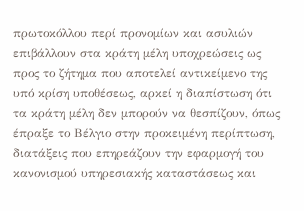πρωτοκόλλου περί προνομίων και ασυλιών επιβάλλουν στα κράτη μέλη υποχρεώσεις ως προς το ζήτημα που αποτελεί αντικείμενο της υπό κρίση υποθέσεως, αρκεί η διαπίστωση ότι τα κράτη μέλη δεν μπορούν να θεσπίζουν, όπως έπραξε το Βέλγιο στην προκειμένη περίπτωση, διατάξεις που επηρεάζουν την εφαρμογή του κανονισμού υπηρεσιακής καταστάσεως και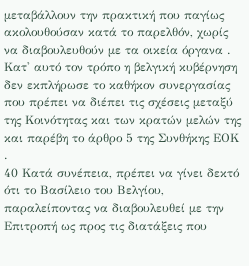μεταβάλλουν την πρακτική που παγίως ακολουθούσαν κατά το παρελθόν, χωρίς να διαβουλευθούν με τα οικεία όργανα . Κατ' αυτό τον τρόπο η βελγική κυβέρνηση δεν εκπλήρωσε το καθήκον συνεργασίας που πρέπει να διέπει τις σχέσεις μεταξύ της Κοινότητας και των κρατών μελών της και παρέβη το άρθρο 5 της Συνθήκης ΕΟΚ .
40 Κατά συνέπεια, πρέπει να γίνει δεκτό ότι το Βασίλειο του Βελγίου, παραλείποντας να διαβουλευθεί με την Επιτροπή ως προς τις διατάξεις που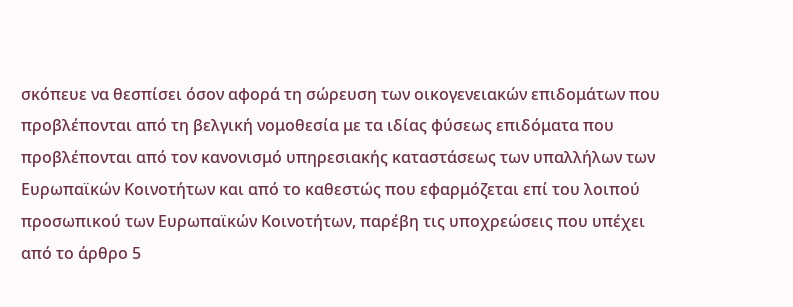σκόπευε να θεσπίσει όσον αφορά τη σώρευση των οικογενειακών επιδομάτων που προβλέπονται από τη βελγική νομοθεσία με τα ιδίας φύσεως επιδόματα που προβλέπονται από τον κανονισμό υπηρεσιακής καταστάσεως των υπαλλήλων των Ευρωπαϊκών Κοινοτήτων και από το καθεστώς που εφαρμόζεται επί του λοιπού προσωπικού των Ευρωπαϊκών Κοινοτήτων, παρέβη τις υποχρεώσεις που υπέχει από το άρθρο 5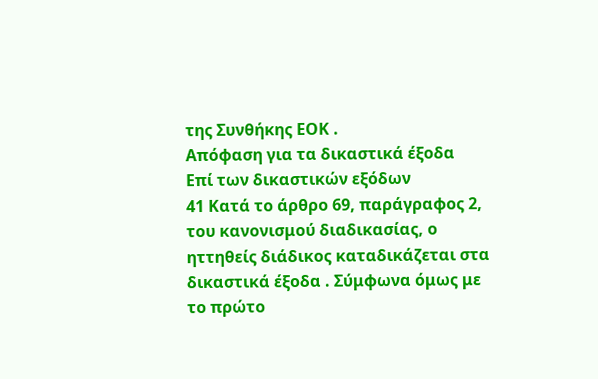της Συνθήκης ΕΟΚ .
Απόφαση για τα δικαστικά έξοδα
Επί των δικαστικών εξόδων
41 Κατά το άρθρο 69, παράγραφος 2, του κανονισμού διαδικασίας, ο ηττηθείς διάδικος καταδικάζεται στα δικαστικά έξοδα . Σύμφωνα όμως με το πρώτο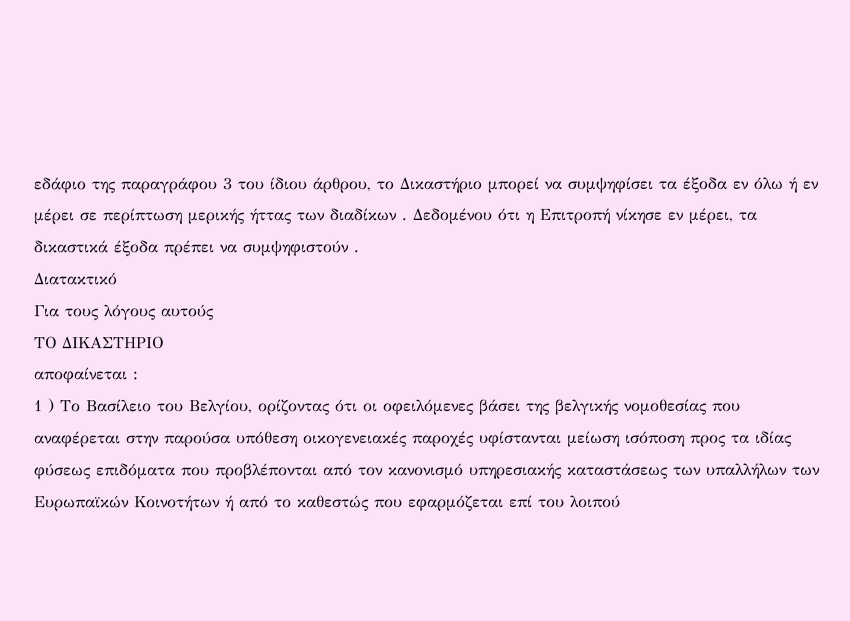εδάφιο της παραγράφου 3 του ίδιου άρθρου, το Δικαστήριο μπορεί να συμψηφίσει τα έξοδα εν όλω ή εν μέρει σε περίπτωση μερικής ήττας των διαδίκων . Δεδομένου ότι η Επιτροπή νίκησε εν μέρει, τα δικαστικά έξοδα πρέπει να συμψηφιστούν .
Διατακτικό
Για τους λόγους αυτούς
ΤΟ ΔΙΚΑΣΤΗΡΙΟ
αποφαίνεται :
1 ) Το Βασίλειο του Βελγίου, ορίζοντας ότι οι οφειλόμενες βάσει της βελγικής νομοθεσίας που αναφέρεται στην παρούσα υπόθεση οικογενειακές παροχές υφίστανται μείωση ισόποση προς τα ιδίας φύσεως επιδόματα που προβλέπονται από τον κανονισμό υπηρεσιακής καταστάσεως των υπαλλήλων των Ευρωπαϊκών Κοινοτήτων ή από το καθεστώς που εφαρμόζεται επί του λοιπού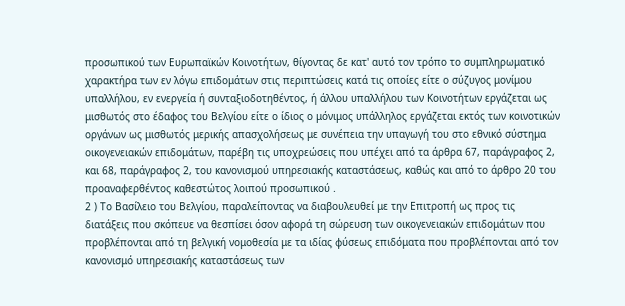προσωπικού των Ευρωπαϊκών Κοινοτήτων, θίγοντας δε κατ' αυτό τον τρόπο το συμπληρωματικό χαρακτήρα των εν λόγω επιδομάτων στις περιπτώσεις κατά τις οποίες είτε ο σύζυγος μονίμου υπαλλήλου, εν ενεργεία ή συνταξιοδοτηθέντος, ή άλλου υπαλλήλου των Κοινοτήτων εργάζεται ως μισθωτός στο έδαφος του Βελγίου είτε ο ίδιος ο μόνιμος υπάλληλος εργάζεται εκτός των κοινοτικών οργάνων ως μισθωτός μερικής απασχολήσεως με συνέπεια την υπαγωγή του στο εθνικό σύστημα οικογενειακών επιδομάτων, παρέβη τις υποχρεώσεις που υπέχει από τα άρθρα 67, παράγραφος 2, και 68, παράγραφος 2, του κανονισμού υπηρεσιακής καταστάσεως, καθώς και από το άρθρο 20 του προαναφερθέντος καθεστώτος λοιπού προσωπικού .
2 ) Το Βασίλειο του Βελγίου, παραλείποντας να διαβουλευθεί με την Επιτροπή ως προς τις διατάξεις που σκόπευε να θεσπίσει όσον αφορά τη σώρευση των οικογενειακών επιδομάτων που προβλέπονται από τη βελγική νομοθεσία με τα ιδίας φύσεως επιδόματα που προβλέπονται από τον κανονισμό υπηρεσιακής καταστάσεως των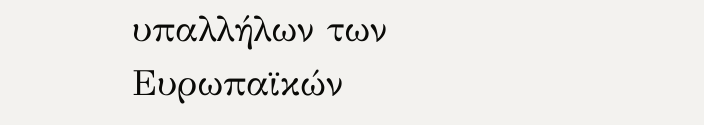υπαλλήλων των Ευρωπαϊκών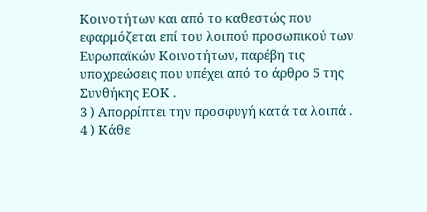Κοινοτήτων και από το καθεστώς που εφαρμόζεται επί του λοιπού προσωπικού των Ευρωπαϊκών Κοινοτήτων, παρέβη τις υποχρεώσεις που υπέχει από το άρθρο 5 της Συνθήκης ΕΟΚ .
3 ) Απορρίπτει την προσφυγή κατά τα λοιπά .
4 ) Κάθε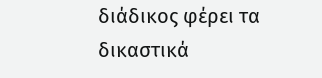διάδικος φέρει τα δικαστικά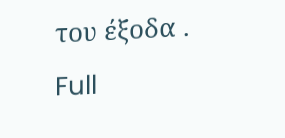του έξοδα .
Full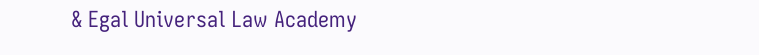& Egal Universal Law Academy